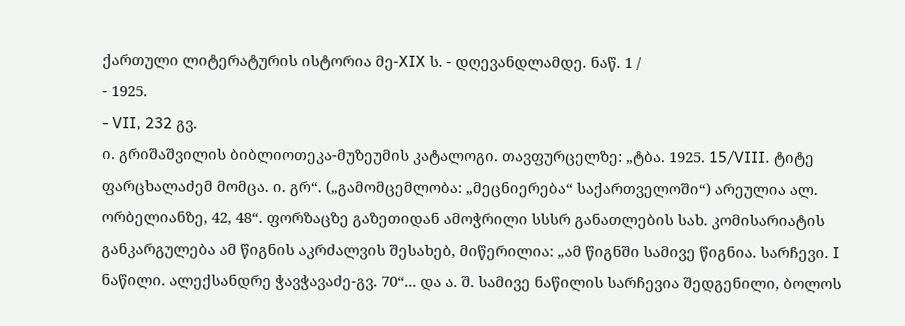ქართული ლიტერატურის ისტორია მე-XIX ს. - დღევანდლამდე. ნაწ. 1 /
- 1925.
- VII, 232 გვ.
ი. გრიშაშვილის ბიბლიოთეკა-მუზეუმის კატალოგი. თავფურცელზე: „ტბა. 1925. 15/VIII. ტიტე ფარცხალაძემ მომცა. ი. გრ“. („გამომცემლობა: „მეცნიერება“ საქართველოში“) არეულია ალ. ორბელიანზე, 42, 48“. ფორზაცზე გაზეთიდან ამოჭრილი სსსრ განათლების სახ. კომისარიატის განკარგულება ამ წიგნის აკრძალვის შესახებ, მიწერილია: „ამ წიგნში სამივე წიგნია. სარჩევი. I ნაწილი. ალექსანდრე ჭავჭავაძე-გვ. 70“... და ა. შ. სამივე ნაწილის სარჩევია შედგენილი, ბოლოს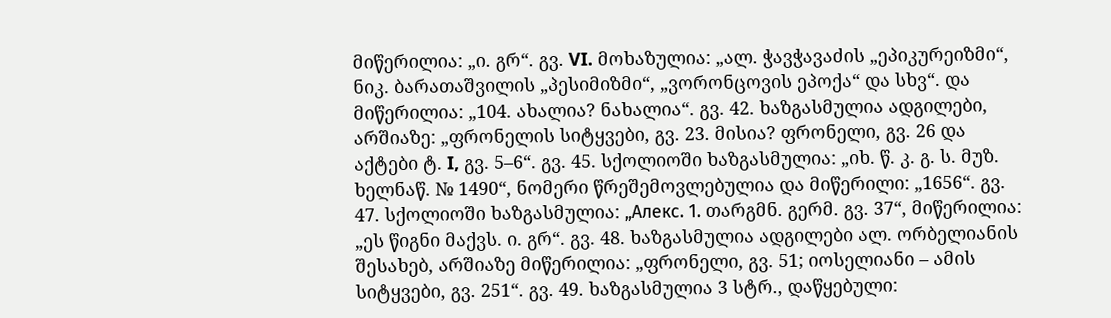მიწერილია: „ი. გრ“. გვ. VI. მოხაზულია: „ალ. ჭავჭავაძის „ეპიკურეიზმი“, ნიკ. ბარათაშვილის „პესიმიზმი“, „ვორონცოვის ეპოქა“ და სხვ“. და მიწერილია: „104. ახალია? ნახალია“. გვ. 42. ხაზგასმულია ადგილები, არშიაზე: „ფრონელის სიტყვები, გვ. 23. მისია? ფრონელი, გვ. 26 და აქტები ტ. I, გვ. 5–6“. გვ. 45. სქოლიოში ხაზგასმულია: „იხ. წ. კ. გ. ს. მუზ. ხელნაწ. № 1490“, ნომერი წრეშემოვლებულია და მიწერილი: „1656“. გვ. 47. სქოლიოში ხაზგასმულია: „Алекс. 1. თარგმნ. გერმ. გვ. 37“, მიწერილია: „ეს წიგნი მაქვს. ი. გრ“. გვ. 48. ხაზგასმულია ადგილები ალ. ორბელიანის შესახებ, არშიაზე მიწერილია: „ფრონელი, გვ. 51; იოსელიანი – ამის სიტყვები, გვ. 251“. გვ. 49. ხაზგასმულია 3 სტრ., დაწყებული: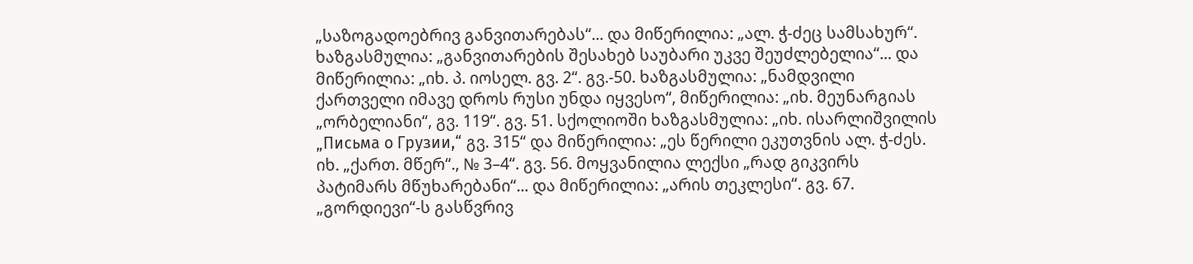„საზოგადოებრივ განვითარებას“... და მიწერილია: „ალ. ჭ-ძეც სამსახურ“. ხაზგასმულია: „განვითარების შესახებ საუბარი უკვე შეუძლებელია“... და მიწერილია: „იხ. პ. იოსელ. გვ. 2“. გვ.-50. ხაზგასმულია: „ნამდვილი ქართველი იმავე დროს რუსი უნდა იყვესო“, მიწერილია: „იხ. მეუნარგიას „ორბელიანი“, გვ. 119“. გვ. 51. სქოლიოში ხაზგასმულია: „იხ. ისარლიშვილის „Письма о Грузии,“ გვ. 315“ და მიწერილია: „ეს წერილი ეკუთვნის ალ. ჭ-ძეს. იხ. „ქართ. მწერ“., № 3–4“. გვ. 56. მოყვანილია ლექსი „რად გიკვირს პატიმარს მწუხარებანი“... და მიწერილია: „არის თეკლესი“. გვ. 67. „გორდიევი“-ს გასწვრივ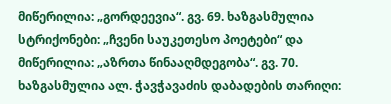მიწერილია: „გორდეევია“. გვ. 69. ხაზგასმულია სტრიქონები: „ჩვენი საუკეთესო პოეტები“ და მიწერილია: „აზრთა წინააღმდეგობა“. გვ. 70. ხაზგასმულია ალ. ჭავჭავაძის დაბადების თარიღი: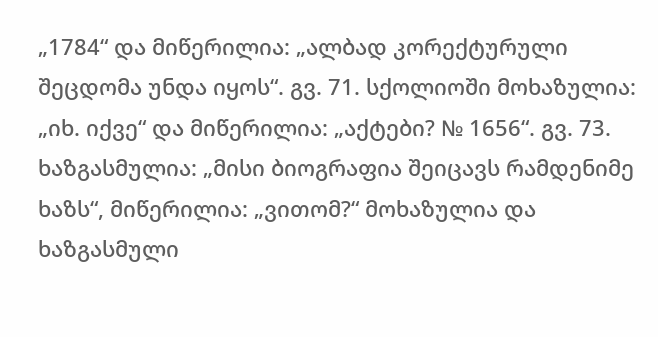„1784“ და მიწერილია: „ალბად კორექტურული შეცდომა უნდა იყოს“. გვ. 71. სქოლიოში მოხაზულია: „იხ. იქვე“ და მიწერილია: „აქტები? № 1656“. გვ. 73. ხაზგასმულია: „მისი ბიოგრაფია შეიცავს რამდენიმე ხაზს“, მიწერილია: „ვითომ?“ მოხაზულია და ხაზგასმული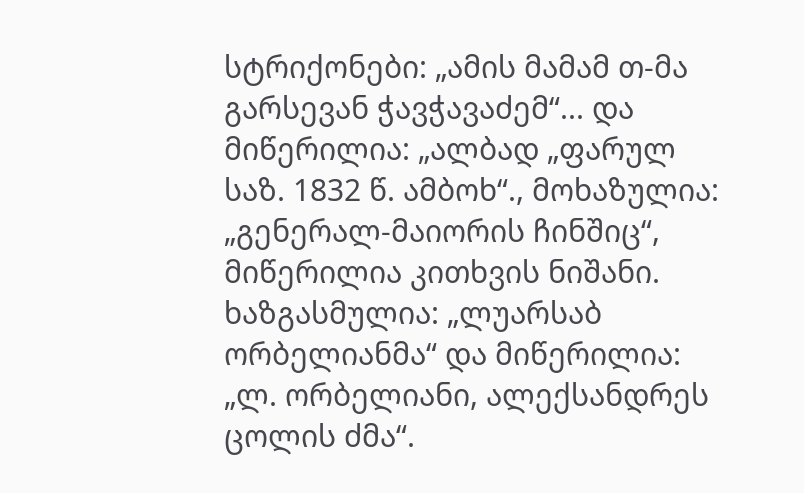სტრიქონები: „ამის მამამ თ-მა გარსევან ჭავჭავაძემ“... და მიწერილია: „ალბად „ფარულ საზ. 1832 წ. ამბოხ“., მოხაზულია: „გენერალ-მაიორის ჩინშიც“, მიწერილია კითხვის ნიშანი. ხაზგასმულია: „ლუარსაბ ორბელიანმა“ და მიწერილია: „ლ. ორბელიანი, ალექსანდრეს ცოლის ძმა“.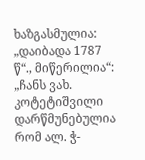ხაზგასმულია: „დაიბადა 1787 წ“., მიწერილია“: „ჩანს ვახ. კოტეტიშვილი დარწმუნებულია რომ ალ. ჭ-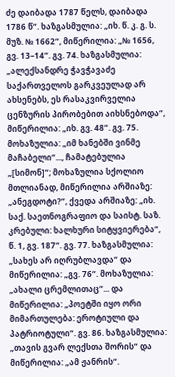ძე დაიბადა 1787 წელს, დაიბადა 1786 წ“. ხაზგასმულია: „იხ. წ. კ. გ. ს. მუზ. № 1662“, მიწერილია: „№ 1656, გვ. 13–14“. გვ. 74. ხაზგასმულია: „ალექსანდრე ჭავჭავაძე საქართველოს გარკვეულად არ ახსენებს, ეს რასაკვირველია ცენზურის პირობებით აიხსნებოდა“, მიწერილია: „იხ. გვ. 48“. გვ. 75. მოხაზულია: „იმ ხანებში ვინმე მაჩაბელი“..., ჩამატებულია „[სიმონ]“; მოხაზულია სქოლიო მთლიანად, მიწერილია არშიაზე: „ანეგდოტი?“, ქვედა არშიაზე: „იხ. საქ. საეთნოგრაფიო და საისტ. საზ. კრებული: ხალხური სიტყვიერება“, წ. 1, გვ. 187“. გვ. 77. ხაზგასმულია: „სახეს არ იღრუბლავდა“ და მიწერილია: „გვ. 76“. მოხაზულია: „ახალი ცრემლითაც“... და მიწერილია: „პოეტში იყო ორი მიმართულება: ეროტიული და პატრიოტული“. გვ. 86. ხაზგასმულია: „თავის გვარ ლექსთა შორის“ და მიწერილია: „ამ ჟანრის“.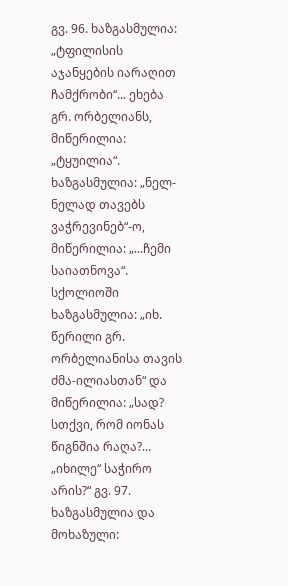გვ. 96. ხაზგასმულია: „ტფილისის აჯანყების იარაღით ჩამქრობი“... ეხება გრ. ორბელიანს, მიწერილია: „ტყუილია“. ხაზგასმულია: „ნელ-ნელად თავებს ვაჭრევინებ“-ო, მიწერილია: „...ჩემი საიათნოვა“. სქოლიოში ხაზგასმულია: „იხ. წერილი გრ. ორბელიანისა თავის ძმა-ილიასთან“ და მიწერილია: „სად? სთქვი, რომ იონას წიგნშია რაღა?... „იხილე“ საჭირო არის?“ გვ. 97. ხაზგასმულია და მოხაზული: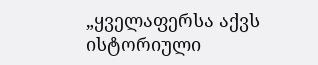„ყველაფერსა აქვს ისტორიული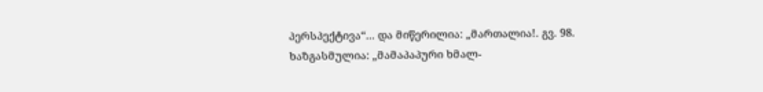პერსპექტივა“... და მიწერილია: „მართალია!. გვ. 98. ხაზგასმულია: „მამაპაპური ხმალ-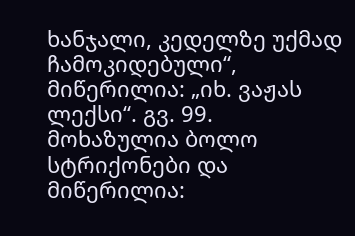ხანჯალი, კედელზე უქმად ჩამოკიდებული“, მიწერილია: „იხ. ვაჟას ლექსი“. გვ. 99. მოხაზულია ბოლო სტრიქონები და მიწერილია: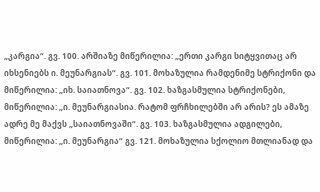„კარგია“. გვ. 100. არშიაზე მიწერილია: „ერთი კარგი სიტყვითაც არ იხსენიებს ი. მეუნარგიას“. გვ. 101. მოხაზულია რამდენიმე სტრიქონი და მიწერილია: „იხ. საიათნოვა“. გვ. 102. ხაზგასმულია სტრიქონები, მიწერილია: „ი. მეუნარგიასია. რატომ ფრჩხილებში არ არის? ეს ამაზე ადრე მე მაქვს „საიათნოვაში“. გვ. 103. ხაზგასმულია ადგილები, მიწერილია: „ი. მეუნარგია“ გვ. 121. მოხაზულია სქოლიო მთლიანად და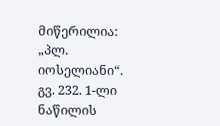მიწერილია: „პლ. იოსელიანი“. გვ. 232. 1-ლი ნაწილის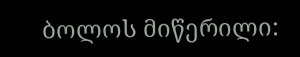ბოლოს მიწერილი: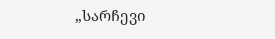„სარჩევი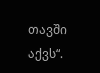თავში აქვს“.